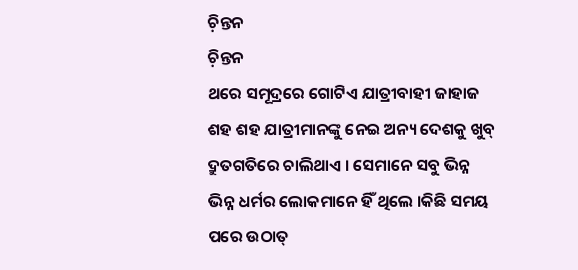ଚ଼ିନ୍ତନ
ଚ଼ିନ୍ତନ
ଥରେ ସମୂଦ୍ରରେ ଗୋଟିଏ ଯାତ୍ରୀବାହୀ ଜାହାଜ ଶହ ଶହ ଯାତ୍ରୀମାନଙ୍କୁ ନେଇ ଅନ୍ୟ ଦେଶକୁ ଖୁବ୍ ଦ୍ରୁତଗତିରେ ଚାଲିଥାଏ । ସେମାନେ ସବୁ ଭିନ୍ନ ଭିନ୍ନ ଧର୍ମର ଲୋକମାନେ ହିଁ ଥିଲେ ।କିଛି ସମୟ ପରେ ଉଠାତ୍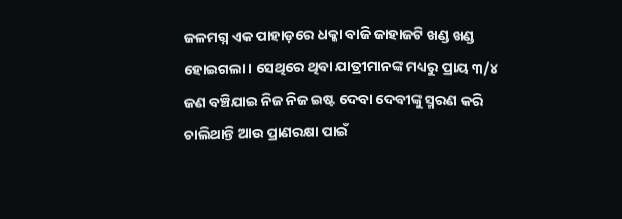ଜଳମଗ୍ନ ଏକ ପାହାଡ଼ରେ ଧକ୍କା ବାଜି ଜାହାଜଟି ଖଣ୍ଡ ଖଣ୍ଡ ହୋଇଗଲା । ସେଥିରେ ଥିବା ଯାତ୍ରୀମାନଙ୍କ ମଧ୍ୟରୁ ପ୍ରାୟ ୩/୪ ଜଣ ବଞ୍ଚିଯାଇ ନିଜ ନିଜ ଇଷ୍ଟ ଦେବା ଦେବୀଙ୍କୁ ସ୍ମରଣ କରି ଚାଲିଥାନ୍ତି ଆଉ ପ୍ରାଣରକ୍ଷା ପାଇଁ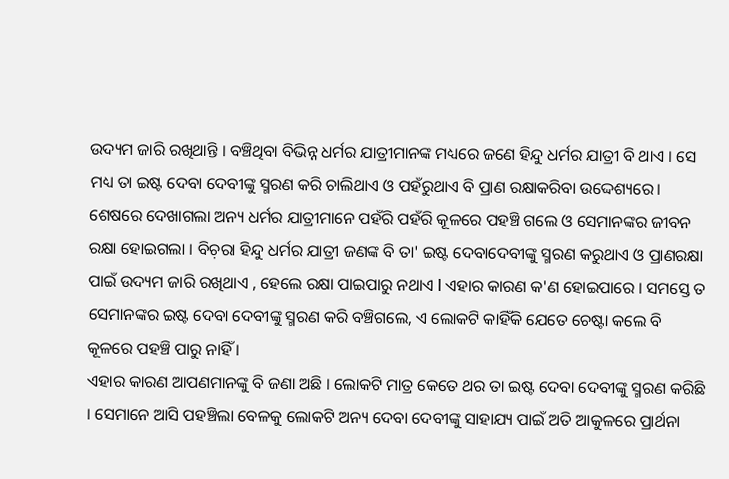ଉଦ୍ୟମ ଜାରି ରଖିଥାନ୍ତି । ବଞ୍ଚିଥିବା ବିଭିନ୍ନ ଧର୍ମର ଯାତ୍ରୀମାନଙ୍କ ମଧ୍ୟରେ ଜଣେ ହିନ୍ଦୁ ଧର୍ମର ଯାତ୍ରୀ ବି ଥାଏ । ସେ ମଧ୍ୟ ତା ଇଷ୍ଟ ଦେବା ଦେବୀଙ୍କୁ ସ୍ମରଣ କରି ଚାଲିଥାଏ ଓ ପହଁରୁଥାଏ ବି ପ୍ରାଣ ରକ୍ଷାକରିବା ଉଦ୍ଦେଶ୍ୟରେ। ଶେଷରେ ଦେଖାଗଲା ଅନ୍ୟ ଧର୍ମର ଯାତ୍ରୀମାନେ ପହଁରି ପହଁରି କୂଳରେ ପହଞ୍ଚି ଗଲେ ଓ ସେମାନଙ୍କର ଜୀବନ ରକ୍ଷା ହୋଇଗଲା । ବିଚ଼ରା ହିନ୍ଦୁ ଧର୍ମର ଯାତ୍ରୀ ଜଣଙ୍କ ବି ତା' ଇଷ୍ଟ ଦେବାଦେବୀଙ୍କୁ ସ୍ମରଣ କରୁଥାଏ ଓ ପ୍ରାଣରକ୍ଷା ପାଇଁ ଉଦ୍ୟମ ଜାରି ରଖିଥାଏ , ହେଲେ ରକ୍ଷା ପାଇପାରୁ ନଥାଏ l ଏହାର କାରଣ କ'ଣ ହୋଇପାରେ । ସମସ୍ତେ ତ ସେମାନଙ୍କର ଇଷ୍ଟ ଦେବା ଦେବୀଙ୍କୁ ସ୍ମରଣ କରି ବଞ୍ଚିଗଲେ, ଏ ଲୋକଟି କାହିଁକି ଯେତେ ଚେଷ୍ଟା କଲେ ବି କୂଳରେ ପହଞ୍ଚି ପାରୁ ନାହିଁ ।
ଏହାର କାରଣ ଆପଣମାନଙ୍କୁ ବି ଜଣା ଅଛି । ଲୋକଟି ମାତ୍ର କେତେ ଥର ତା ଇଷ୍ଟ ଦେବା ଦେବୀଙ୍କୁ ସ୍ମରଣ କରିଛି । ସେମାନେ ଆସି ପହଞ୍ଚିଲା ବେଳକୁ ଲୋକଟି ଅନ୍ୟ ଦେବା ଦେବୀଙ୍କୁ ସାହାଯ୍ୟ ପାଇଁ ଅତି ଆକୁଳରେ ପ୍ରାର୍ଥନା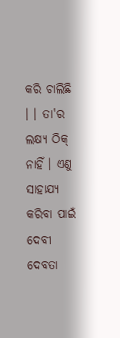କରି ଚାଲିଛି । । ତା'ର ଲକ୍ଷ୍ୟ ଠିକ୍ ନାହିଁ । ଏଣୁ ସାହାଯ୍ୟ କରିବା ପାଇଁ ଦେବୀ ଦେବତା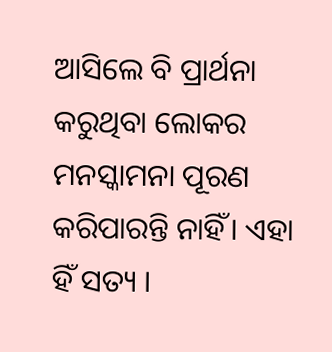ଆସିଲେ ବି ପ୍ରାର୍ଥନା କରୁଥିବା ଲୋକର ମନସ୍କାମନା ପୂରଣ କରିପାରନ୍ତି ନାହିଁ। ଏହା ହିଁ ସତ୍ୟ ।